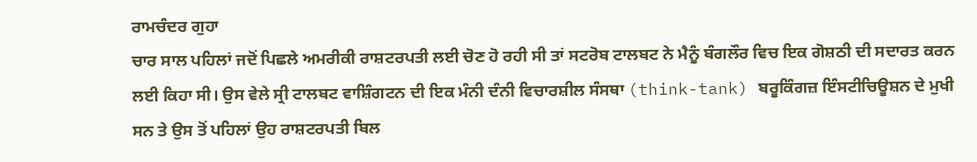ਰਾਮਚੰਦਰ ਗੁਹਾ
ਚਾਰ ਸਾਲ ਪਹਿਲਾਂ ਜਦੋਂ ਪਿਛਲੇ ਅਮਰੀਕੀ ਰਾਸ਼ਟਰਪਤੀ ਲਈ ਚੋਣ ਹੋ ਰਹੀ ਸੀ ਤਾਂ ਸਟਰੋਬ ਟਾਲਬਟ ਨੇ ਮੈਨੂੰ ਬੰਗਲੌਰ ਵਿਚ ਇਕ ਗੋਸ਼ਠੀ ਦੀ ਸਦਾਰਤ ਕਰਨ ਲਈ ਕਿਹਾ ਸੀ। ਉਸ ਵੇਲੇ ਸ੍ਰੀ ਟਾਲਬਟ ਵਾਸ਼ਿੰਗਟਨ ਦੀ ਇਕ ਮੰਨੀ ਦੰਨੀ ਵਿਚਾਰਸ਼ੀਲ ਸੰਸਥਾ (think-tank) ਬਰੂਕਿੰਗਜ਼ ਇੰਸਟੀਚਿਊਸ਼ਨ ਦੇ ਮੁਖੀ ਸਨ ਤੇ ਉਸ ਤੋਂ ਪਹਿਲਾਂ ਉਹ ਰਾਸ਼ਟਰਪਤੀ ਬਿਲ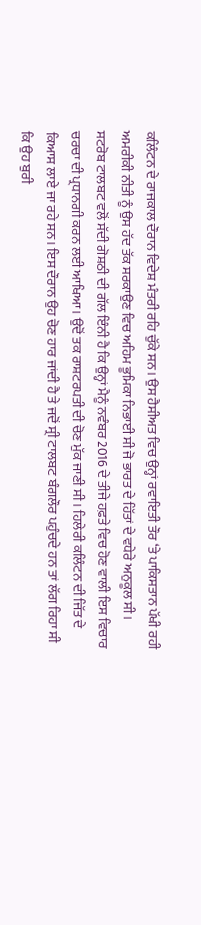ਕਲਿੰਟਨ ਦੇ ਰਾਜਕਾਲ ਦੌਰਾਨ ਵਿਦੇਸ਼ ਮੰਤਰੀ ਰਹਿ ਚੁੱਕੇ ਸਨ। ਉਸ ਹੈਸੀਅਤ ਵਿਚ ਉਨ੍ਹਾਂ ਰਵਾਇਤੀ ਤੌਰ ‘ਤੇ ਪਾਕਿਸਤਾਨ ਪੱਖੀ ਰਹੀ ਅਮਰੀਕੀ ਨੀਤੀ ਨੂੰ ਉਸ ਹੱਦ ਤੱਕ ਸਰਕਾਉਣ ਵਿਚ ਅਹਿਮ ਭੂਮਿਕਾ ਨਿਭਾਈ ਸੀ ਜੋ ਭਾਰਤ ਦੇ ਹਿੱਤਾਂ ਦੇ ਵਧੇਰੇ ਅਨੁਕੂਲ ਸੀ।
ਸਟਰੋਬ ਟਾਲਬਟ ਵਲੋਂ ਸੱਦੀ ਗੋਸ਼ਠੀ ਦੀ ਗੱਲ ਇੰਨੀ ਹੈ ਕਿ ਉਨ੍ਹਾਂ ਮੈਨੂੰ ਨਵੰਬਰ 2016 ਦੇ ਤੀਜੇ ਹਫ਼ਤੇ ਵਿਚ ਹੋਣ ਵਾਲੀ ਇਸ ਵਿਚਾਰ ਚਰਚਾ ਦੀ ਪ੍ਰਧਾਨਗੀ ਕਰਨ ਲਈ ਆਖਿਆ। ਉਦੋਂ ਤਕ ਰਾਸ਼ਟਰਪਤੀ ਦੀ ਚੋਣ ਮੁੱਕ ਜਾਣੀ ਸੀ। ਹਿਲੇਰੀ ਕਲਿੰਟਨ ਦੀ ਜਿੱਤ ਦੇ ਕਿਆਸ ਲਾਏ ਜਾ ਰਹੇ ਸਨ। ਇਸ ਦੌਰਾਨ ਉਹ ਚੋਣ ਹਾਰ ਜਾਂਦੀ ਹੈ ਤੇ ਜਦੋਂ ਸ੍ਰੀ ਟਾਲਬਟ ਬੰਗਲੌਰ ਪਹੁੰਚਦੇ ਹਨ ਤਾਂ ਲੱਗ ਰਿਹਾ ਸੀ ਕਿ ਉਹ ਬੁਰੀ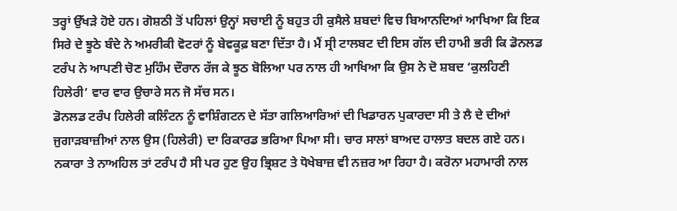ਤਰ੍ਹਾਂ ਉੱਖੜੇ ਹੋਏ ਹਨ। ਗੋਸ਼ਠੀ ਤੋਂ ਪਹਿਲਾਂ ਉਨ੍ਹਾਂ ਸਚਾਈ ਨੂੰ ਬਹੁਤ ਹੀ ਕੁਸੈਲੇ ਸ਼ਬਦਾਂ ਵਿਚ ਬਿਆਨਦਿਆਂ ਆਖਿਆ ਕਿ ਇਕ ਸਿਰੇ ਦੇ ਝੂਠੇ ਬੰਦੇ ਨੇ ਅਮਰੀਕੀ ਵੋਟਰਾਂ ਨੂੰ ਬੇਵਕੂਫ਼ ਬਣਾ ਦਿੱਤਾ ਹੈ। ਮੈਂ ਸ੍ਰੀ ਟਾਲਬਟ ਦੀ ਇਸ ਗੱਲ ਦੀ ਹਾਮੀ ਭਰੀ ਕਿ ਡੋਨਲਡ ਟਰੰਪ ਨੇ ਆਪਣੀ ਚੋਣ ਮੁਹਿੰਮ ਦੌਰਾਨ ਰੱਜ ਕੇ ਝੂਠ ਬੋਲਿਆ ਪਰ ਨਾਲ ਹੀ ਆਖਿਆ ਕਿ ਉਸ ਨੇ ਦੋ ਸ਼ਬਦ ‘ਕੁਲਹਿਣੀ ਹਿਲੇਰੀ’ ਵਾਰ ਵਾਰ ਉਚਾਰੇ ਸਨ ਜੋ ਸੱਚ ਸਨ।
ਡੋਨਲਡ ਟਰੰਪ ਹਿਲੇਰੀ ਕਲਿੰਟਨ ਨੂੰ ਵਾਸ਼ਿੰਗਟਨ ਦੇ ਸੱਤਾ ਗਲਿਆਰਿਆਂ ਦੀ ਖਿਡਾਰਨ ਪੁਕਾਰਦਾ ਸੀ ਤੇ ਲੈ ਦੇ ਦੀਆਂ ਜੁਗਾੜਬਾਜ਼ੀਆਂ ਨਾਲ ਉਸ (ਹਿਲੇਰੀ) ਦਾ ਰਿਕਾਰਡ ਭਰਿਆ ਪਿਆ ਸੀ। ਚਾਰ ਸਾਲਾਂ ਬਾਅਦ ਹਾਲਾਤ ਬਦਲ ਗਏ ਹਨ। ਨਕਾਰਾ ਤੇ ਨਾਅਹਿਲ ਤਾਂ ਟਰੰਪ ਹੈ ਸੀ ਪਰ ਹੁਣ ਉਹ ਭ੍ਰਿਸ਼ਟ ਤੇ ਧੋਖੇਬਾਜ਼ ਵੀ ਨਜ਼ਰ ਆ ਰਿਹਾ ਹੈ। ਕਰੋਨਾ ਮਹਾਮਾਰੀ ਨਾਲ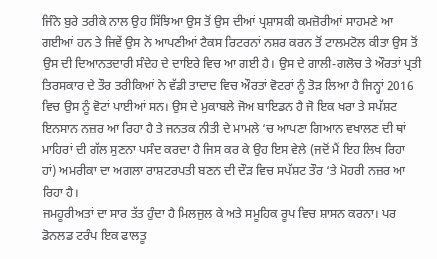ਜਿੰਨੇ ਬੁਰੇ ਤਰੀਕੇ ਨਾਲ ਉਹ ਸਿੱਝਿਆ ਉਸ ਤੋਂ ਉਸ ਦੀਆਂ ਪ੍ਰਸ਼ਾਸਕੀ ਕਮਜ਼ੋਰੀਆਂ ਸਾਹਮਣੇ ਆ ਗਈਆਂ ਹਨ ਤੇ ਜਿਵੇਂ ਉਸ ਨੇ ਆਪਣੀਆਂ ਟੈਕਸ ਰਿਟਰਨਾਂ ਨਸ਼ਰ ਕਰਨ ਤੋਂ ਟਾਲਮਟੋਲ ਕੀਤਾ ਉਸ ਤੋਂ ਉਸ ਦੀ ਦਿਆਨਤਦਾਰੀ ਸੰਦੇਹ ਦੇ ਦਾਇਰੇ ਵਿਚ ਆ ਗਈ ਹੈ। ਉਸ ਦੇ ਗਾਲੀ-ਗਲੋਚ ਤੇ ਔਰਤਾਂ ਪ੍ਰਤੀ ਤਿਰਸਕਾਰ ਦੇ ਤੌਰ ਤਰੀਕਿਆਂ ਨੇ ਵੱਡੀ ਤਾਦਾਦ ਵਿਚ ਔਰਤਾਂ ਵੋਟਰਾਂ ਨੂੰ ਤੋੜ ਲਿਆ ਹੈ ਜਿਨ੍ਹਾਂ 2016 ਵਿਚ ਉਸ ਨੂੰ ਵੋਟਾਂ ਪਾਈਆਂ ਸਨ। ਉਸ ਦੇ ਮੁਕਾਬਲੇ ਜੋਅ ਬਾਇਡਨ ਹੈ ਜੋ ਇਕ ਖਰਾ ਤੇ ਸਪੱਸ਼ਟ ਇਨਸਾਨ ਨਜ਼ਰ ਆ ਰਿਹਾ ਹੈ ਤੇ ਜਨਤਕ ਨੀਤੀ ਦੇ ਮਾਮਲੇ ‘ਚ ਆਪਣਾ ਗਿਆਨ ਵਖਾਲਣ ਦੀ ਥਾਂ ਮਾਹਿਰਾਂ ਦੀ ਗੱਲ ਸੁਣਨਾ ਪਸੰਦ ਕਰਦਾ ਹੈ ਜਿਸ ਕਰ ਕੇ ਉਹ ਇਸ ਵੇਲੇ (ਜਦੋਂ ਮੈਂ ਇਹ ਲਿਖ ਰਿਹਾ ਹਾਂ) ਅਮਰੀਕਾ ਦਾ ਅਗਲਾ ਰਾਸ਼ਟਰਪਤੀ ਬਣਨ ਦੀ ਦੌੜ ਵਿਚ ਸਪੱਸ਼ਟ ਤੌਰ ‘ਤੇ ਮੋਹਰੀ ਨਜ਼ਰ ਆ ਰਿਹਾ ਹੈ।
ਜਮਹੂਰੀਅਤਾਂ ਦਾ ਸਾਰ ਤੱਤ ਹੁੰਦਾ ਹੈ ਮਿਲਜੁਲ ਕੇ ਅਤੇ ਸਮੂਹਿਕ ਰੂਪ ਵਿਚ ਸ਼ਾਸਨ ਕਰਨਾ। ਪਰ ਡੋਨਲਡ ਟਰੰਪ ਇਕ ਫਾਲਤੂ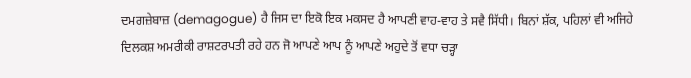ਦਮਗਜ਼ੇਬਾਜ਼ (demagogue) ਹੈ ਜਿਸ ਦਾ ਇਕੋ ਇਕ ਮਕਸਦ ਹੈ ਆਪਣੀ ਵਾਹ-ਵਾਹ ਤੇ ਸਵੈ ਸਿੱਧੀ। ਬਿਨਾਂ ਸ਼ੱਕ, ਪਹਿਲਾਂ ਵੀ ਅਜਿਹੇ ਦਿਲਕਸ਼ ਅਮਰੀਕੀ ਰਾਸ਼ਟਰਪਤੀ ਰਹੇ ਹਨ ਜੋ ਆਪਣੇ ਆਪ ਨੂੰ ਆਪਣੇ ਅਹੁਦੇ ਤੋਂ ਵਧਾ ਚੜ੍ਹਾ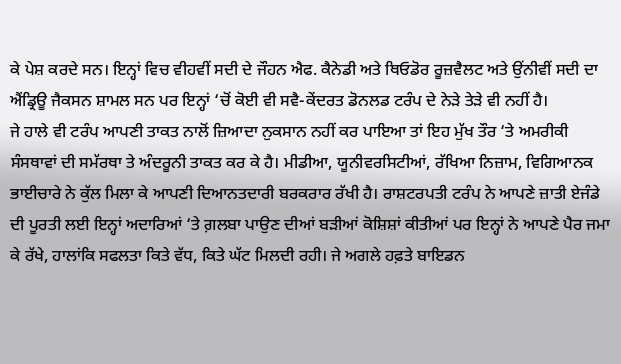ਕੇ ਪੇਸ਼ ਕਰਦੇ ਸਨ। ਇਨ੍ਹਾਂ ਵਿਚ ਵੀਹਵੀਂ ਸਦੀ ਦੇ ਜੌਹਨ ਐਫ. ਕੈਨੇਡੀ ਅਤੇ ਥਿਓਡੋਰ ਰੂਜ਼ਵੈਲਟ ਅਤੇ ਉਂਨੀਵੀਂ ਸਦੀ ਦਾ ਐਂਡ੍ਰਿਊ ਜੈਕਸਨ ਸ਼ਾਮਲ ਸਨ ਪਰ ਇਨ੍ਹਾਂ ‘ਚੋਂ ਕੋਈ ਵੀ ਸਵੈ-ਕੇਂਦਰਤ ਡੋਨਲਡ ਟਰੰਪ ਦੇ ਨੇੜੇ ਤੇੜੇ ਵੀ ਨਹੀਂ ਹੈ।
ਜੇ ਹਾਲੇ ਵੀ ਟਰੰਪ ਆਪਣੀ ਤਾਕਤ ਨਾਲੋਂ ਜ਼ਿਆਦਾ ਨੁਕਸਾਨ ਨਹੀਂ ਕਰ ਪਾਇਆ ਤਾਂ ਇਹ ਮੁੱਖ ਤੌਰ ‘ਤੇ ਅਮਰੀਕੀ ਸੰਸਥਾਵਾਂ ਦੀ ਸਮੱਰਥਾ ਤੇ ਅੰਦਰੂਨੀ ਤਾਕਤ ਕਰ ਕੇ ਹੈ। ਮੀਡੀਆ, ਯੂਨੀਵਰਸਿਟੀਆਂ, ਰੱਖਿਆ ਨਿਜ਼ਾਮ, ਵਿਗਿਆਨਕ ਭਾਈਚਾਰੇ ਨੇ ਕੁੱਲ ਮਿਲਾ ਕੇ ਆਪਣੀ ਦਿਆਨਤਦਾਰੀ ਬਰਕਰਾਰ ਰੱਖੀ ਹੈ। ਰਾਸ਼ਟਰਪਤੀ ਟਰੰਪ ਨੇ ਆਪਣੇ ਜ਼ਾਤੀ ਏਜੰਡੇ ਦੀ ਪੂਰਤੀ ਲਈ ਇਨ੍ਹਾਂ ਅਦਾਰਿਆਂ ‘ਤੇ ਗ਼ਲਬਾ ਪਾਉਣ ਦੀਆਂ ਬੜੀਆਂ ਕੋਸ਼ਿਸ਼ਾਂ ਕੀਤੀਆਂ ਪਰ ਇਨ੍ਹਾਂ ਨੇ ਆਪਣੇ ਪੈਰ ਜਮਾ ਕੇ ਰੱਖੇ, ਹਾਲਾਂਕਿ ਸਫਲਤਾ ਕਿਤੇ ਵੱਧ, ਕਿਤੇ ਘੱਟ ਮਿਲਦੀ ਰਹੀ। ਜੇ ਅਗਲੇ ਹਫ਼ਤੇ ਬਾਇਡਨ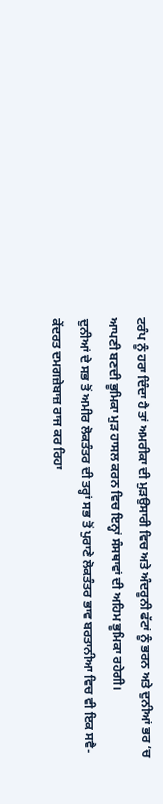ਟਰੰਪ ਨੂੰ ਹਰਾ ਦਿੰਦਾ ਹੈ ਤਾਂ ਅਮਰੀਕਾ ਦੀ ਮੁੜਉਸਾਰੀ ਵਿਚ ਅਤੇ ਅੰਦਰੂਨੀ ਫੱਟਾਂ ਨੂੰ ਭਰਨ ਅਤੇ ਦੁਨੀਆਂ ਭਰ ‘ਚ ਆਪਣੀ ਬਣਦੀ ਭੂਮਿਕਾ ਮੁੜ ਹਾਸਲ ਕਰਨ ਵਿਚ ਇਨ੍ਹਾਂ ਸੰਸਥਾਵਾਂ ਦੀ ਅਹਿਮ ਭੂਮਿਕਾ ਰਹੇਗੀ।
ਦੁਨੀਆਂ ਦੇ ਸਭ ਤੋਂ ਅਮੀਰ ਲੋਕਤੰਤਰ ਦੀ ਤਰ੍ਹਾਂ ਸਭ ਤੋਂ ਪੁਰਾਣੇ ਲੋਕਤੰਤਰ ਭਾਵ ਬਰਤਾਨੀਆ ਵਿਚ ਵੀ ਇਕ ਸਵੈ-ਕੇਂਦਰਤ ਦਮਗਜ਼ੇਬਾਜ਼ ਰਾਜ ਕਰ ਰਿਹਾ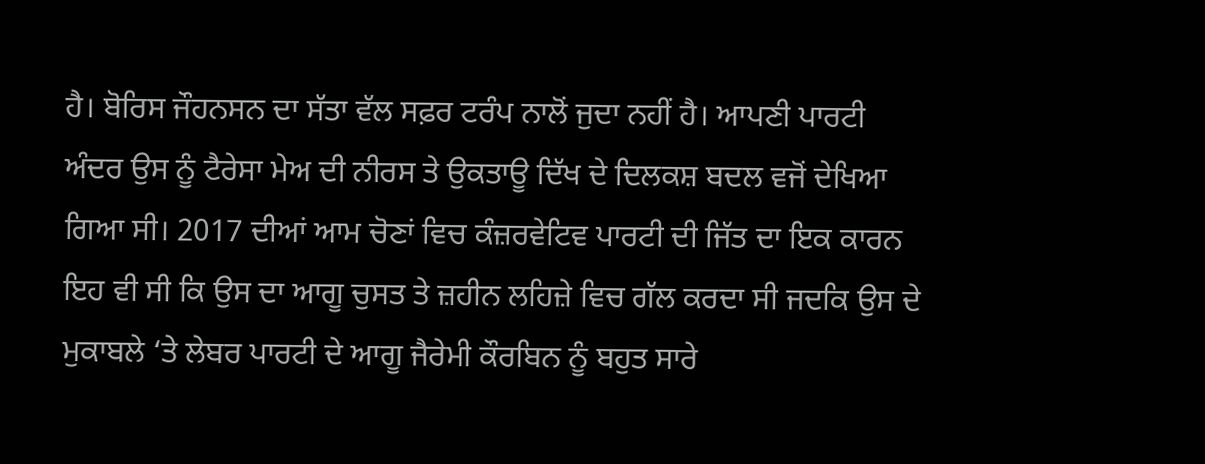ਹੈ। ਬੋਰਿਸ ਜੌਹਨਸਨ ਦਾ ਸੱਤਾ ਵੱਲ ਸਫ਼ਰ ਟਰੰਪ ਨਾਲੋਂ ਜੁਦਾ ਨਹੀਂ ਹੈ। ਆਪਣੀ ਪਾਰਟੀ ਅੰਦਰ ਉਸ ਨੂੰ ਟੈਰੇਸਾ ਮੇਅ ਦੀ ਨੀਰਸ ਤੇ ਉਕਤਾਊ ਦਿੱਖ ਦੇ ਦਿਲਕਸ਼ ਬਦਲ ਵਜੋਂ ਦੇਖਿਆ ਗਿਆ ਸੀ। 2017 ਦੀਆਂ ਆਮ ਚੋਣਾਂ ਵਿਚ ਕੰਜ਼ਰਵੇਟਿਵ ਪਾਰਟੀ ਦੀ ਜਿੱਤ ਦਾ ਇਕ ਕਾਰਨ ਇਹ ਵੀ ਸੀ ਕਿ ਉਸ ਦਾ ਆਗੂ ਚੁਸਤ ਤੇ ਜ਼ਹੀਨ ਲਹਿਜ਼ੇ ਵਿਚ ਗੱਲ ਕਰਦਾ ਸੀ ਜਦਕਿ ਉਸ ਦੇ ਮੁਕਾਬਲੇ ‘ਤੇ ਲੇਬਰ ਪਾਰਟੀ ਦੇ ਆਗੂ ਜੈਰੇਮੀ ਕੌਰਬਿਨ ਨੂੰ ਬਹੁਤ ਸਾਰੇ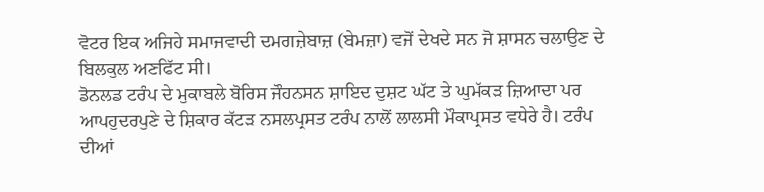ਵੋਟਰ ਇਕ ਅਜਿਹੇ ਸਮਾਜਵਾਦੀ ਦਮਗਜ਼ੇਬਾਜ਼ (ਬੇਮਜ਼ਾ) ਵਜੋਂ ਦੇਖਦੇ ਸਨ ਜੋ ਸ਼ਾਸਨ ਚਲਾਉਣ ਦੇ ਬਿਲਕੁਲ ਅਣਫਿੱਟ ਸੀ।
ਡੋਨਲਡ ਟਰੰਪ ਦੇ ਮੁਕਾਬਲੇ ਬੋਰਿਸ ਜੌਹਨਸਨ ਸ਼ਾਇਦ ਦੁਸ਼ਟ ਘੱਟ ਤੇ ਘੁਮੱਕੜ ਜ਼ਿਆਦਾ ਪਰ ਆਪਹੁਦਰਪੁਣੇ ਦੇ ਸ਼ਿਕਾਰ ਕੱਟੜ ਨਸਲਪ੍ਰਸਤ ਟਰੰਪ ਨਾਲੋਂ ਲਾਲਸੀ ਮੌਕਾਪ੍ਰਸਤ ਵਧੇਰੇ ਹੈ। ਟਰੰਪ ਦੀਆਂ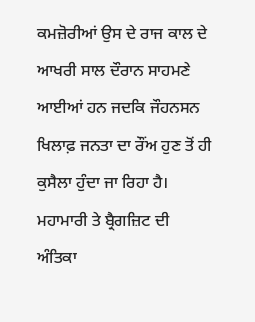ਕਮਜ਼ੋਰੀਆਂ ਉਸ ਦੇ ਰਾਜ ਕਾਲ ਦੇ ਆਖਰੀ ਸਾਲ ਦੌਰਾਨ ਸਾਹਮਣੇ ਆਈਆਂ ਹਨ ਜਦਕਿ ਜੌਹਨਸਨ ਖਿਲਾਫ਼ ਜਨਤਾ ਦਾ ਰੌਂਅ ਹੁਣ ਤੋਂ ਹੀ ਕੁਸੈਲਾ ਹੁੰਦਾ ਜਾ ਰਿਹਾ ਹੈ। ਮਹਾਮਾਰੀ ਤੇ ਬ੍ਰੈਗਜ਼ਿਟ ਦੀ ਅੰਤਿਕਾ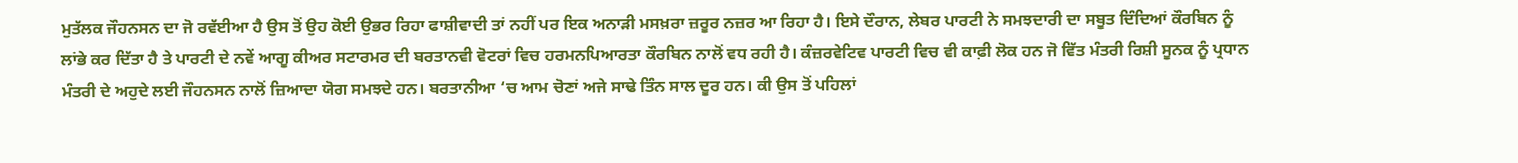ਮੁਤੱਲਕ ਜੌਹਨਸਨ ਦਾ ਜੋ ਰਵੱਈਆ ਹੈ ਉਸ ਤੋਂ ਉਹ ਕੋਈ ਉਭਰ ਰਿਹਾ ਫਾਸ਼ੀਵਾਦੀ ਤਾਂ ਨਹੀਂ ਪਰ ਇਕ ਅਨਾੜੀ ਮਸਖ਼ਰਾ ਜ਼ਰੂਰ ਨਜ਼ਰ ਆ ਰਿਹਾ ਹੈ। ਇਸੇ ਦੌਰਾਨ, ਲੇਬਰ ਪਾਰਟੀ ਨੇ ਸਮਝਦਾਰੀ ਦਾ ਸਬੂਤ ਦਿੰਦਿਆਂ ਕੌਰਬਿਨ ਨੂੰ ਲਾਂਭੇ ਕਰ ਦਿੱਤਾ ਹੈ ਤੇ ਪਾਰਟੀ ਦੇ ਨਵੇਂ ਆਗੂ ਕੀਅਰ ਸਟਾਰਮਰ ਦੀ ਬਰਤਾਨਵੀ ਵੋਟਰਾਂ ਵਿਚ ਹਰਮਨਪਿਆਰਤਾ ਕੌਰਬਿਨ ਨਾਲੋਂ ਵਧ ਰਹੀ ਹੈ। ਕੰਜ਼ਰਵੇਟਿਵ ਪਾਰਟੀ ਵਿਚ ਵੀ ਕਾਫ਼ੀ ਲੋਕ ਹਨ ਜੋ ਵਿੱਤ ਮੰਤਰੀ ਰਿਸ਼ੀ ਸੂਨਕ ਨੂੰ ਪ੍ਰਧਾਨ ਮੰਤਰੀ ਦੇ ਅਹੁਦੇ ਲਈ ਜੌਹਨਸਨ ਨਾਲੋਂ ਜ਼ਿਆਦਾ ਯੋਗ ਸਮਝਦੇ ਹਨ। ਬਰਤਾਨੀਆ ‘ਚ ਆਮ ਚੋਣਾਂ ਅਜੇ ਸਾਢੇ ਤਿੰਨ ਸਾਲ ਦੂਰ ਹਨ। ਕੀ ਉਸ ਤੋਂ ਪਹਿਲਾਂ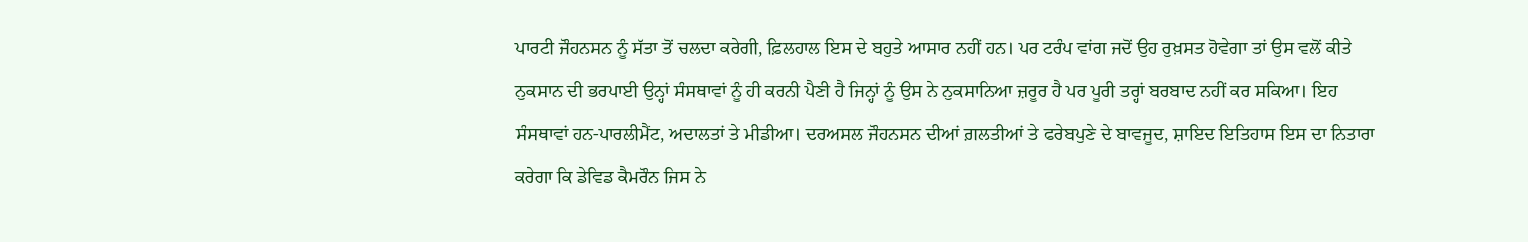ਪਾਰਟੀ ਜੌਹਨਸਨ ਨੂੰ ਸੱਤਾ ਤੋਂ ਚਲਦਾ ਕਰੇਗੀ, ਫ਼ਿਲਹਾਲ ਇਸ ਦੇ ਬਹੁਤੇ ਆਸਾਰ ਨਹੀਂ ਹਨ। ਪਰ ਟਰੰਪ ਵਾਂਗ ਜਦੋਂ ਉਹ ਰੁਖ਼ਸਤ ਹੋਵੇਗਾ ਤਾਂ ਉਸ ਵਲੋਂ ਕੀਤੇ ਨੁਕਸਾਨ ਦੀ ਭਰਪਾਈ ਉਨ੍ਹਾਂ ਸੰਸਥਾਵਾਂ ਨੂੰ ਹੀ ਕਰਨੀ ਪੈਣੀ ਹੈ ਜਿਨ੍ਹਾਂ ਨੂੰ ਉਸ ਨੇ ਨੁਕਸਾਨਿਆ ਜ਼ਰੂਰ ਹੈ ਪਰ ਪੂਰੀ ਤਰ੍ਹਾਂ ਬਰਬਾਦ ਨਹੀਂ ਕਰ ਸਕਿਆ। ਇਹ ਸੰਸਥਾਵਾਂ ਹਨ-ਪਾਰਲੀਮੈਂਟ, ਅਦਾਲਤਾਂ ਤੇ ਮੀਡੀਆ। ਦਰਅਸਲ ਜੌਹਨਸਨ ਦੀਆਂ ਗ਼ਲਤੀਆਂ ਤੇ ਫਰੇਬਪੁਣੇ ਦੇ ਬਾਵਜੂਦ, ਸ਼ਾਇਦ ਇਤਿਹਾਸ ਇਸ ਦਾ ਨਿਤਾਰਾ ਕਰੇਗਾ ਕਿ ਡੇਵਿਡ ਕੈਮਰੌਨ ਜਿਸ ਨੇ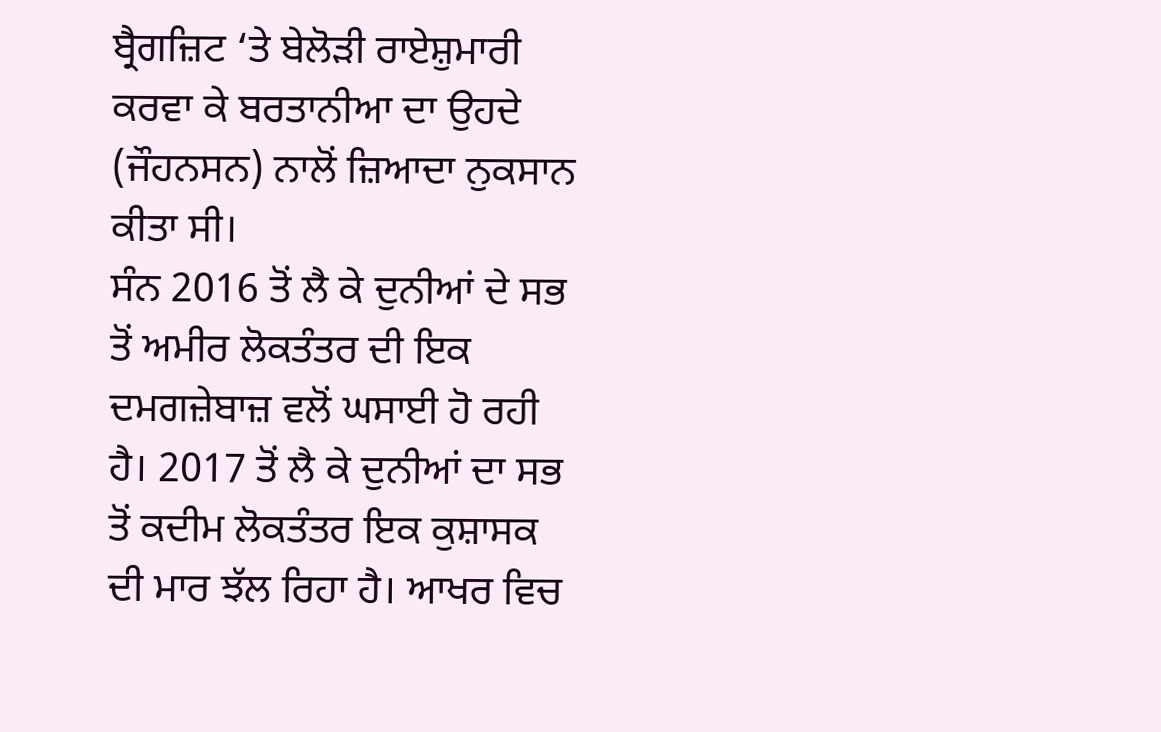ਬ੍ਰੈਗਜ਼ਿਟ ‘ਤੇ ਬੇਲੋੜੀ ਰਾਏਸ਼ੁਮਾਰੀ ਕਰਵਾ ਕੇ ਬਰਤਾਨੀਆ ਦਾ ਉਹਦੇ (ਜੌਹਨਸਨ) ਨਾਲੋਂ ਜ਼ਿਆਦਾ ਨੁਕਸਾਨ ਕੀਤਾ ਸੀ।
ਸੰਨ 2016 ਤੋਂ ਲੈ ਕੇ ਦੁਨੀਆਂ ਦੇ ਸਭ ਤੋਂ ਅਮੀਰ ਲੋਕਤੰਤਰ ਦੀ ਇਕ ਦਮਗਜ਼ੇਬਾਜ਼ ਵਲੋਂ ਘਸਾਈ ਹੋ ਰਹੀ ਹੈ। 2017 ਤੋਂ ਲੈ ਕੇ ਦੁਨੀਆਂ ਦਾ ਸਭ ਤੋਂ ਕਦੀਮ ਲੋਕਤੰਤਰ ਇਕ ਕੁਸ਼ਾਸਕ ਦੀ ਮਾਰ ਝੱਲ ਰਿਹਾ ਹੈ। ਆਖਰ ਵਿਚ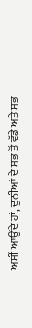ਅਸੀਂ ਆਉਂਦੇ ਹਾਂ, ਦੁਨੀਆਂ ਦੇ ਸਭ ਤੋਂ ਵੱਡੇ ਅਤੇ ਸਭ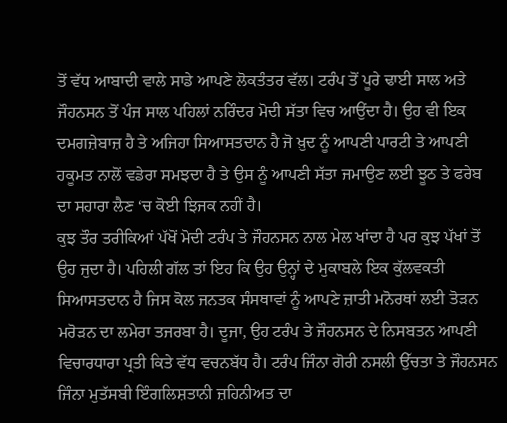ਤੋਂ ਵੱਧ ਆਬਾਦੀ ਵਾਲੇ ਸਾਡੇ ਆਪਣੇ ਲੋਕਤੰਤਰ ਵੱਲ। ਟਰੰਪ ਤੋਂ ਪੂਰੇ ਢਾਈ ਸਾਲ ਅਤੇ ਜੌਹਨਸਨ ਤੋਂ ਪੰਜ ਸਾਲ ਪਹਿਲਾਂ ਨਰਿੰਦਰ ਮੋਦੀ ਸੱਤਾ ਵਿਚ ਆਉਂਦਾ ਹੈ। ਉਹ ਵੀ ਇਕ ਦਮਗਜ਼ੇਬਾਜ਼ ਹੈ ਤੇ ਅਜਿਹਾ ਸਿਆਸਤਦਾਨ ਹੈ ਜੋ ਖ਼ੁਦ ਨੂੰ ਆਪਣੀ ਪਾਰਟੀ ਤੇ ਆਪਣੀ ਹਕੂਮਤ ਨਾਲੋਂ ਵਡੇਰਾ ਸਮਝਦਾ ਹੈ ਤੇ ਉਸ ਨੂੰ ਆਪਣੀ ਸੱਤਾ ਜਮਾਉਣ ਲਈ ਝੂਠ ਤੇ ਫਰੇਬ ਦਾ ਸਹਾਰਾ ਲੈਣ ‘ਚ ਕੋਈ ਝਿਜਕ ਨਹੀਂ ਹੈ।
ਕੁਝ ਤੌਰ ਤਰੀਕਿਆਂ ਪੱਖੋਂ ਮੋਦੀ ਟਰੰਪ ਤੇ ਜੌਹਨਸਨ ਨਾਲ ਮੇਲ ਖਾਂਦਾ ਹੈ ਪਰ ਕੁਝ ਪੱਖਾਂ ਤੋਂ ਉਹ ਜੁਦਾ ਹੈ। ਪਹਿਲੀ ਗੱਲ ਤਾਂ ਇਹ ਕਿ ਉਹ ਉਨ੍ਹਾਂ ਦੇ ਮੁਕਾਬਲੇ ਇਕ ਕੁੱਲਵਕਤੀ ਸਿਆਸਤਦਾਨ ਹੈ ਜਿਸ ਕੋਲ ਜਨਤਕ ਸੰਸਥਾਵਾਂ ਨੂੰ ਆਪਣੇ ਜ਼ਾਤੀ ਮਨੋਰਥਾਂ ਲਈ ਤੋੜਨ ਮਰੋੜਨ ਦਾ ਲਮੇਰਾ ਤਜਰਬਾ ਹੈ। ਦੂਜਾ, ਉਹ ਟਰੰਪ ਤੇ ਜੌਹਨਸਨ ਦੇ ਨਿਸਬਤਨ ਆਪਣੀ ਵਿਚਾਰਧਾਰਾ ਪ੍ਰਤੀ ਕਿਤੇ ਵੱਧ ਵਚਨਬੱਧ ਹੈ। ਟਰੰਪ ਜਿੰਨਾ ਗੋਰੀ ਨਸਲੀ ਉੱਚਤਾ ਤੇ ਜੌਹਨਸਨ ਜਿੰਨਾ ਮੁਤੱਸਬੀ ਇੰਗਲਿਸ਼ਤਾਨੀ ਜ਼ਹਿਨੀਅਤ ਦਾ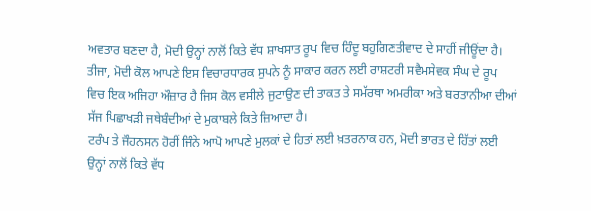ਅਵਤਾਰ ਬਣਦਾ ਹੈ, ਮੋਦੀ ਉਨ੍ਹਾਂ ਨਾਲੋਂ ਕਿਤੇ ਵੱਧ ਸ਼ਾਖਸਾਤ ਰੂਪ ਵਿਚ ਹਿੰਦੂ ਬਹੁਗਿਣਤੀਵਾਦ ਦੇ ਸਾਹੀਂ ਜੀਊਂਦਾ ਹੈ। ਤੀਜਾ, ਮੋਦੀ ਕੋਲ ਆਪਣੇ ਇਸ ਵਿਚਾਰਧਾਰਕ ਸੁਪਨੇ ਨੂੰ ਸਾਕਾਰ ਕਰਨ ਲਈ ਰਾਸ਼ਟਰੀ ਸਵੈਮਸੇਵਕ ਸੰਘ ਦੇ ਰੂਪ ਵਿਚ ਇਕ ਅਜਿਹਾ ਔਜ਼ਾਰ ਹੈ ਜਿਸ ਕੋਲ ਵਸੀਲੇ ਜੁਟਾਉਣ ਦੀ ਤਾਕਤ ਤੇ ਸਮੱਰਥਾ ਅਮਰੀਕਾ ਅਤੇ ਬਰਤਾਨੀਆ ਦੀਆਂ ਸੱਜ ਪਿਛਾਖੜੀ ਜਥੇਬੰਦੀਆਂ ਦੇ ਮੁਕਾਬਲੇ ਕਿਤੇ ਜ਼ਿਆਦਾ ਹੈ।
ਟਰੰਪ ਤੇ ਜੌਹਨਸਨ ਹੋਰੀਂ ਜਿੰਨੇ ਆਪੋ ਆਪਣੇ ਮੁਲਕਾਂ ਦੇ ਹਿਤਾਂ ਲਈ ਖ਼ਤਰਨਾਕ ਹਨ, ਮੋਦੀ ਭਾਰਤ ਦੇ ਹਿੱਤਾਂ ਲਈ ਉਨ੍ਹਾਂ ਨਾਲੋਂ ਕਿਤੇ ਵੱਧ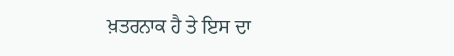ਖ਼ਤਰਨਾਕ ਹੈ ਤੇ ਇਸ ਦਾ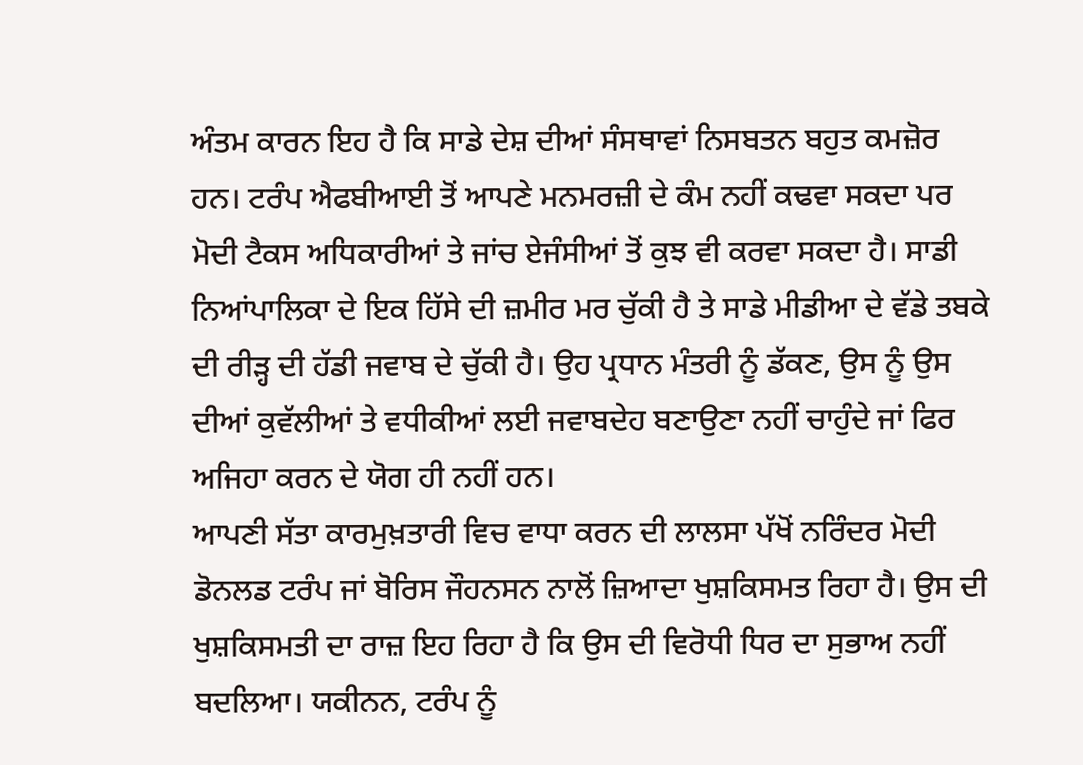ਅੰਤਮ ਕਾਰਨ ਇਹ ਹੈ ਕਿ ਸਾਡੇ ਦੇਸ਼ ਦੀਆਂ ਸੰਸਥਾਵਾਂ ਨਿਸਬਤਨ ਬਹੁਤ ਕਮਜ਼ੋਰ ਹਨ। ਟਰੰਪ ਐਫਬੀਆਈ ਤੋਂ ਆਪਣੇ ਮਨਮਰਜ਼ੀ ਦੇ ਕੰਮ ਨਹੀਂ ਕਢਵਾ ਸਕਦਾ ਪਰ ਮੋਦੀ ਟੈਕਸ ਅਧਿਕਾਰੀਆਂ ਤੇ ਜਾਂਚ ਏਜੰਸੀਆਂ ਤੋਂ ਕੁਝ ਵੀ ਕਰਵਾ ਸਕਦਾ ਹੈ। ਸਾਡੀ ਨਿਆਂਪਾਲਿਕਾ ਦੇ ਇਕ ਹਿੱਸੇ ਦੀ ਜ਼ਮੀਰ ਮਰ ਚੁੱਕੀ ਹੈ ਤੇ ਸਾਡੇ ਮੀਡੀਆ ਦੇ ਵੱਡੇ ਤਬਕੇ ਦੀ ਰੀੜ੍ਹ ਦੀ ਹੱਡੀ ਜਵਾਬ ਦੇ ਚੁੱਕੀ ਹੈ। ਉਹ ਪ੍ਰਧਾਨ ਮੰਤਰੀ ਨੂੰ ਡੱਕਣ, ਉਸ ਨੂੰ ਉਸ ਦੀਆਂ ਕੁਵੱਲੀਆਂ ਤੇ ਵਧੀਕੀਆਂ ਲਈ ਜਵਾਬਦੇਹ ਬਣਾਉਣਾ ਨਹੀਂ ਚਾਹੁੰਦੇ ਜਾਂ ਫਿਰ ਅਜਿਹਾ ਕਰਨ ਦੇ ਯੋਗ ਹੀ ਨਹੀਂ ਹਨ।
ਆਪਣੀ ਸੱਤਾ ਕਾਰਮੁਖ਼ਤਾਰੀ ਵਿਚ ਵਾਧਾ ਕਰਨ ਦੀ ਲਾਲਸਾ ਪੱਖੋਂ ਨਰਿੰਦਰ ਮੋਦੀ ਡੋਨਲਡ ਟਰੰਪ ਜਾਂ ਬੋਰਿਸ ਜੌਹਨਸਨ ਨਾਲੋਂ ਜ਼ਿਆਦਾ ਖੁਸ਼ਕਿਸਮਤ ਰਿਹਾ ਹੈ। ਉਸ ਦੀ ਖੁਸ਼ਕਿਸਮਤੀ ਦਾ ਰਾਜ਼ ਇਹ ਰਿਹਾ ਹੈ ਕਿ ਉਸ ਦੀ ਵਿਰੋਧੀ ਧਿਰ ਦਾ ਸੁਭਾਅ ਨਹੀਂ ਬਦਲਿਆ। ਯਕੀਨਨ, ਟਰੰਪ ਨੂੰ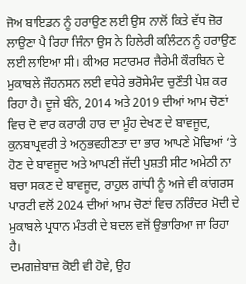ਜੋਅ ਬਾਇਡਨ ਨੂੰ ਹਰਾਉਣ ਲਈ ਉਸ ਨਾਲੋਂ ਕਿਤੇ ਵੱਧ ਜ਼ੋਰ ਲਾਉਣਾ ਪੈ ਰਿਹਾ ਜਿੰਨਾ ਉਸ ਨੇ ਹਿਲੇਰੀ ਕਲਿੰਟਨ ਨੂੰ ਹਰਾਉਣ ਲਈ ਲਾਇਆ ਸੀ। ਕੀਅਰ ਸਟਾਰਮਰ ਜੈਰੇਮੀ ਕੌਰਬਿਨ ਦੇ ਮੁਕਾਬਲੇ ਜੌਹਨਸਨ ਲਈ ਵਧੇਰੇ ਭਰੋਸੇਮੰਦ ਚੁਣੌਤੀ ਪੇਸ਼ ਕਰ ਰਿਹਾ ਹੈ। ਦੂਜੇ ਬੰਨੇ, 2014 ਅਤੇ 2019 ਦੀਆਂ ਆਮ ਚੋਣਾਂ ਵਿਚ ਦੋ ਵਾਰ ਕਰਾਰੀ ਹਾਰ ਦਾ ਮੂੰਹ ਦੇਖਣ ਦੇ ਬਾਵਜੂਦ, ਕੁਨਬਾਪ੍ਰਵਰੀ ਤੇ ਅਨੁਭਵਹੀਣਤਾ ਦਾ ਭਾਰ ਆਪਣੇ ਮੋਢਿਆਂ ‘ਤੇ ਹੋਣ ਦੇ ਬਾਵਜੂਦ ਅਤੇ ਆਪਣੀ ਜੱਦੀ ਪੁਸ਼ਤੀ ਸੀਟ ਅਮੇਠੀ ਨਾ ਬਚਾ ਸਕਣ ਦੇ ਬਾਵਜੂਦ, ਰਾਹੁਲ ਗਾਂਧੀ ਨੂੰ ਅਜੇ ਵੀ ਕਾਂਗਰਸ ਪਾਰਟੀ ਵਲੋਂ 2024 ਦੀਆਂ ਆਮ ਚੋਣਾਂ ਵਿਚ ਨਰਿੰਦਰ ਮੋਦੀ ਦੇ ਮੁਕਾਬਲੇ ਪ੍ਰਧਾਨ ਮੰਤਰੀ ਦੇ ਬਦਲ ਵਜੋਂ ਉਭਾਰਿਆ ਜਾ ਰਿਹਾ ਹੈ।
ਦਮਗਜ਼ੇਬਾਜ਼ ਕੋਈ ਵੀ ਹੋਵੇ, ਉਹ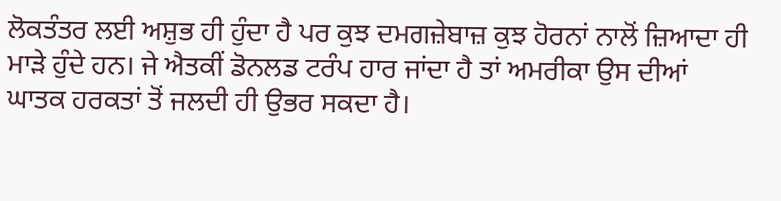ਲੋਕਤੰਤਰ ਲਈ ਅਸ਼ੁਭ ਹੀ ਹੁੰਦਾ ਹੈ ਪਰ ਕੁਝ ਦਮਗਜ਼ੇਬਾਜ਼ ਕੁਝ ਹੋਰਨਾਂ ਨਾਲੋਂ ਜ਼ਿਆਦਾ ਹੀ ਮਾੜੇ ਹੁੰਦੇ ਹਨ। ਜੇ ਐਤਕੀਂ ਡੋਨਲਡ ਟਰੰਪ ਹਾਰ ਜਾਂਦਾ ਹੈ ਤਾਂ ਅਮਰੀਕਾ ਉਸ ਦੀਆਂ ਘਾਤਕ ਹਰਕਤਾਂ ਤੋਂ ਜਲਦੀ ਹੀ ਉਭਰ ਸਕਦਾ ਹੈ।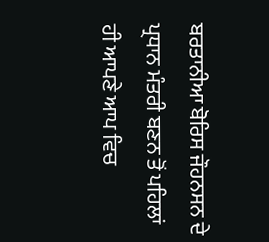ਬਰਤਾਨੀਆ ਬੋਰਿਸ ਜੌਹਨਸਨ ਦੇ ਪ੍ਰਧਾਨ ਮੰਤਰੀ ਬਣਨ ਤੋਂ ਪਹਿਲਾਂ ਹੀ ਆਪਣੇ ਆਪ ਵਿਚ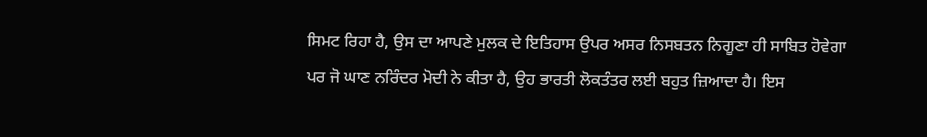ਸਿਮਟ ਰਿਹਾ ਹੈ, ਉਸ ਦਾ ਆਪਣੇ ਮੁਲਕ ਦੇ ਇਤਿਹਾਸ ਉਪਰ ਅਸਰ ਨਿਸਬਤਨ ਨਿਗੂਣਾ ਹੀ ਸਾਬਿਤ ਹੋਵੇਗਾ ਪਰ ਜੋ ਘਾਣ ਨਰਿੰਦਰ ਮੋਦੀ ਨੇ ਕੀਤਾ ਹੈ, ਉਹ ਭਾਰਤੀ ਲੋਕਤੰਤਰ ਲਈ ਬਹੁਤ ਜ਼ਿਆਦਾ ਹੈ। ਇਸ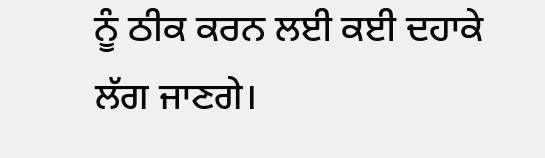ਨੂੰ ਠੀਕ ਕਰਨ ਲਈ ਕਈ ਦਹਾਕੇ ਲੱਗ ਜਾਣਗੇ।